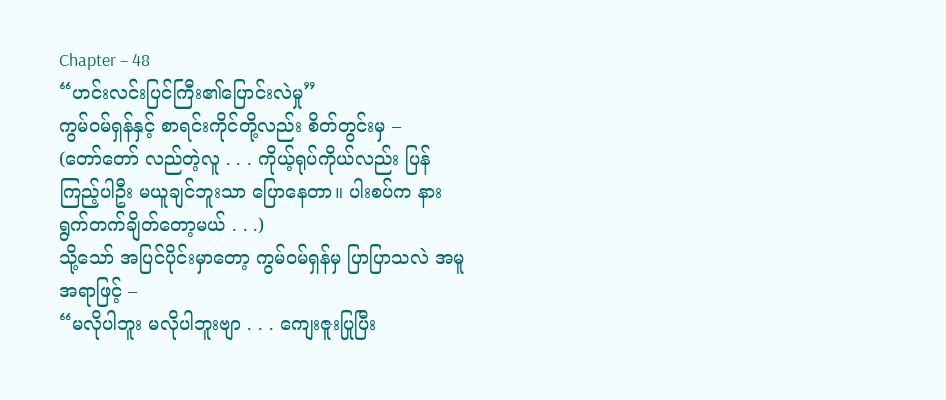Chapter – 48
“ဟင်းလင်းပြင်ကြီး၏ပြောင်းလဲမှု”
ကွမ်ဝမ်ရှန်နှင့် စာရင်းကိုင်တို့လည်း စိတ်တွင်းမှ –
(တော်တော် လည်တဲ့လူ . . . ကိုယ့်ရုပ်ကိုယ်လည်း ပြန်ကြည့်ပါဦး မယူချင်ဘူးသာ ပြောနေတာ။ ပါးစပ်က နားရွက်တက်ချိတ်တော့မယ် . . .)
သို့သော် အပြင်ပိုင်းမှာတော့ ကွမ်ဝမ်ရှန်မှ ပြာပြာသလဲ အမူအရာဖြင့် –
“မလိုပါဘူး မလိုပါဘူးဗျာ . . . ကျေးဇူးပြုပြီး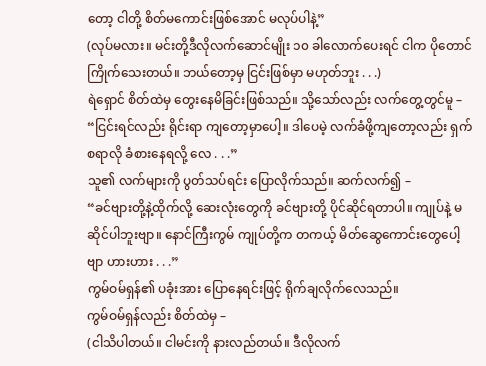တော့ ငါတို့ စိတ်မကောင်းဖြစ်အောင် မလုပ်ပါနဲ့”
(လုပ်မလား။ မင်းတို့ဒီလိုလက်ဆောင်မျိုး ၁၀ ခါလောက်ပေးရင် ငါက ပိုတောင် ကြိုက်သေးတယ်။ ဘယ်တော့မှ ငြင်းဖြစ်မှာ မဟုတ်ဘူး . . .)
ရဲရှောင် စိတ်ထဲမှ တွေးနေမိခြင်းဖြစ်သည်။ သို့သော်လည်း လက်တွေ့တွင်မူ –
“ငြင်းရင်လည်း ရိုင်းရာ ကျတော့မှာပေါ့။ ဒါပေမဲ့ လက်ခံဖို့ကျတော့လည်း ရှက်စရာလို ခံစားနေရလို့ လေ . . .”
သူ၏ လက်များကို ပွတ်သပ်ရင်း ပြောလိုက်သည်။ ဆက်လက်၍ –
“ခင်ဗျားတို့နဲ့ထိုက်လို့ ဆေးလုံးတွေကို ခင်ဗျားတို့ ပိုင်ဆိုင်ရတာပါ။ ကျုပ်နဲ့ မဆိုင်ပါဘူးဗျာ။ နောင်ကြီးကွမ် ကျုပ်တို့က တကယ့် မိတ်ဆွေကောင်းတွေပေါ့ဗျာ ဟားဟား . . .”
ကွမ်ဝမ်ရှန်၏ ပခုံးအား ပြောနေရင်းဖြင့် ရိုက်ချလိုက်လေသည်။
ကွမ်ဝမ်ရှန်လည်း စိတ်ထဲမှ –
(ငါသိပါတယ်။ ငါမင်းကို နားလည်တယ်။ ဒီလိုလက်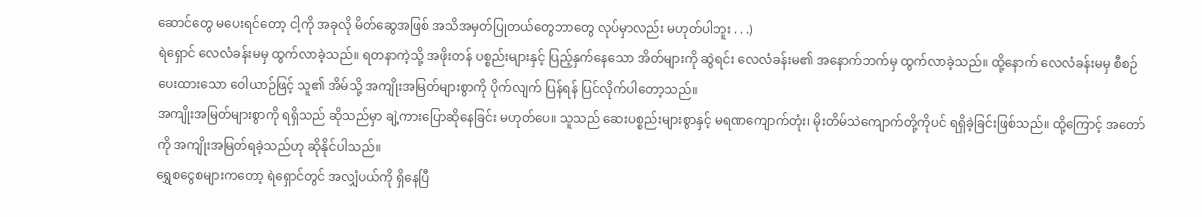ဆောင်တွေ မပေးရင်တော့ ငါ့ကို အခုလို မိတ်ဆွေအဖြစ် အသိအမှတ်ပြုတယ်တွေဘာတွေ လုပ်မှာလည်း မဟုတ်ပါဘူး . . .)
ရဲရှောင် လေလံခန်းမမှ ထွက်လာခဲ့သည်။ ရတနာကဲ့သို့ အဖိုးတန် ပစ္စည်းများနှင့် ပြည့်နှက်နေသော အိတ်များကို ဆွဲရင်း လေလံခန်းမ၏ အနောက်ဘက်မှ ထွက်လာခဲ့သည်။ ထို့နောက် လေလံခန်းမမှ စီစဉ်ပေးထားသော ဝေါယာဉ်ဖြင့် သူ၏ အိမ်သို့ အကျိုးအမြတ်များစွာကို ပိုက်လျက် ပြန်ရန် ပြင်လိုက်ပါတော့သည်။
အကျိုးအမြတ်များစွာကို ရရှိသည် ဆိုသည်မှာ ချဲ့ကားပြောဆိုနေခြင်း မဟုတ်ပေ။ သူသည် ဆေးပစ္စည်းများစွာနှင့် မရဏကျောက်တုံး၊ မိုးတိမ်သဲကျောက်တို့ကိုပင် ရရှိခဲ့ခြင်းဖြစ်သည်။ ထို့ကြောင့် အတော်ကို အကျိုးအမြတ်ရခဲ့သည်ဟု ဆိုနိုင်ပါသည်။
ရွှေစငွေစများကတော့ ရဲရှောင်တွင် အလျှံပယ်ကို ရှိနေပြီ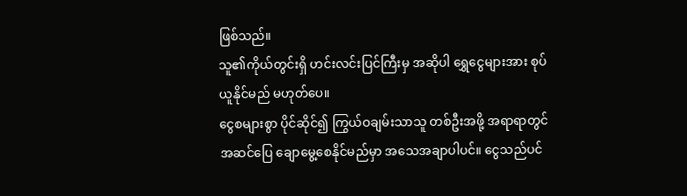ဖြစ်သည်။
သူ၏ကိုယ်တွင်းရှိ ဟင်းလင်းပြင်ကြီးမှ အဆိုပါ ရွှေငွေများအား စုပ်ယူနိုင်မည် မဟုတ်ပေ။
ငွေစများစွာ ပိုင်ဆိုင်၍ ကြွယ်ဝချမ်းသာသူ တစ်ဦးအဖို့ အရာရာတွင် အဆင်ပြေ ချောမွေ့စေနိုင်မည်မှာ အသေအချာပါပင်။ ငွေသည်ပင်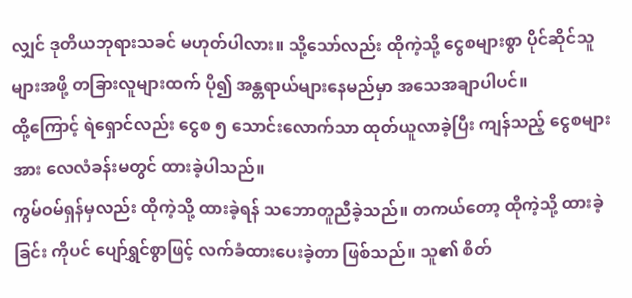လျှင် ဒုတိယဘုရားသခင် မဟုတ်ပါလား။ သို့သော်လည်း ထိုကဲ့သို့ ငွေစများစွာ ပိုင်ဆိုင်သူများအဖို့ တခြားလူများထက် ပို၍ အန္တရာယ်များနေမည်မှာ အသေအချာပါပင်။
ထို့ကြောင့် ရဲရှောင်လည်း ငွေစ ၅ သောင်းလောက်သာ ထုတ်ယူလာခဲ့ပြီး ကျန်သည့် ငွေစများအား လေလံခန်းမတွင် ထားခဲ့ပါသည်။
ကွမ်ဝမ်ရှန်မှလည်း ထိုကဲ့သို့ ထားခဲ့ရန် သဘောတူညီခဲ့သည်။ တကယ်တော့ ထိုကဲ့သို့ ထားခဲ့ခြင်း ကိုပင် ပျော်ရွှင်စွာဖြင့် လက်ခံထားပေးခဲ့တာ ဖြစ်သည်။ သူ၏ စိတ်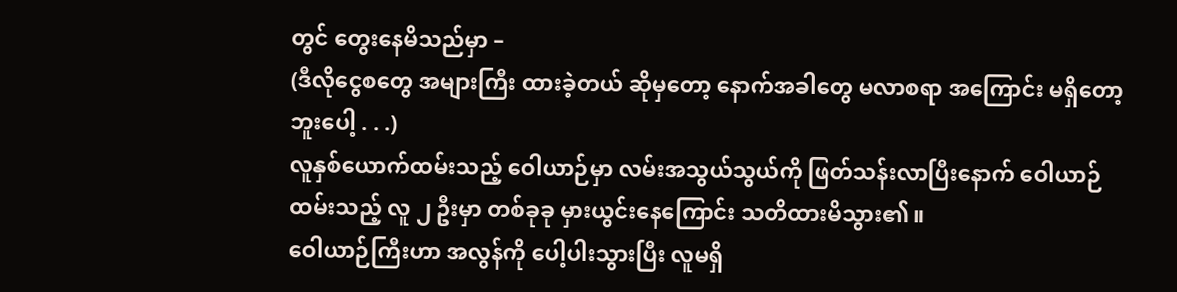တွင် တွေးနေမိသည်မှာ –
(ဒီလိုငွေစတွေ အများကြီး ထားခဲ့တယ် ဆိုမှတော့ နောက်အခါတွေ မလာစရာ အကြောင်း မရှိတော့ဘူးပေါ့ . . .)
လူနှစ်ယောက်ထမ်းသည့် ဝေါယာဉ်မှာ လမ်းအသွယ်သွယ်ကို ဖြတ်သန်းလာပြီးနောက် ဝေါယာဉ် ထမ်းသည့် လူ ၂ ဦးမှာ တစ်ခုခု မှားယွင်းနေကြောင်း သတိထားမိသွား၏။
ဝေါယာဉ်ကြီးဟာ အလွန်ကို ပေါ့ပါးသွားပြီး လူမရှိ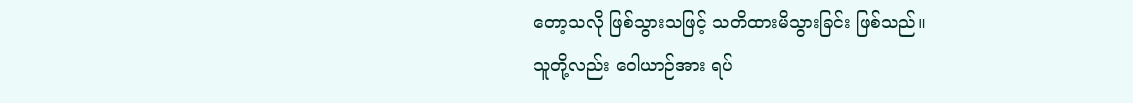တော့သလို ဖြစ်သွားသဖြင့် သတိထားမိသွားခြင်း ဖြစ်သည်။
သူတို့လည်း ဝေါယာဉ်အား ရပ်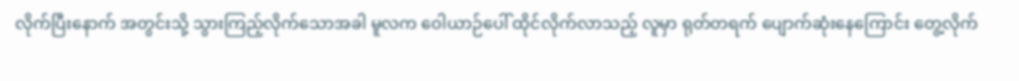လိုက်ပြီးနောက် အတွင်းသို့ သွားကြည့်လိုက်သောအခါ မူလက ဝေါယာဉ်ပေါ် ထိုင်လိုက်လာသည့် လူမှာ ရုတ်တရက် ပျောက်ဆုံးနေကြောင်း တွေ့လိုက်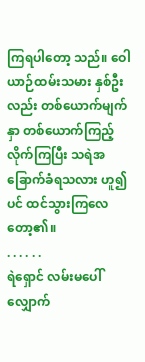ကြရပါတော့ သည်။ ဝေါယာဉ်ထမ်းသမား နှစ်ဦးလည်း တစ်ယောက်မျက်နှာ တစ်ယောက်ကြည့်လိုက်ကြပြီး သရဲအခြောက်ခံရသလား ဟူ၍ပင် ထင်သွားကြလေတော့၏။
. . . . . .
ရဲရှောင် လမ်းမပေါ် လျှောက်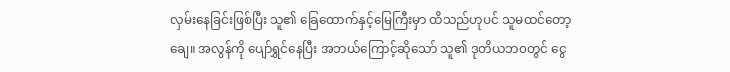လှမ်းနေခြင်းဖြစ်ပြီး သူ၏ ခြေထောက်နှင့်မြေကြီးမှာ ထိသည်ဟုပင် သူမထင်တော့ချေ။ အလွန်ကို ပျော်ရွှင်နေပြီး အဘယ်ကြောင့်ဆိုသော် သူ၏ ဒုတိယဘ၀တွင် ငွေ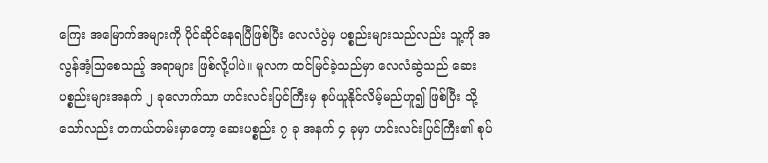ကြေး အမြောက်အများကို ပိုင်ဆိုင်နေရပြီဖြစ်ပြီး လေလံပွဲမှ ပစ္စည်းများသည်လည်း သူ့ကို အလွန်အံ့သြစေသည့် အရာများ ဖြစ်လို့ပါပဲ။ မူလက ထင်မြင်ခဲ့သည်မှာ လေလံဆွဲသည် ဆေးပစ္စည်းများအနက် ၂ ခုလောက်သာ ဟင်းလင်းပြင်ကြီးမှ စုပ်ယူနိုင်လိမ့်မည်ဟူ၍ ဖြစ်ပြီး သို့သော်လည်း တကယ်တမ်းမှာတော့ ဆေးပစ္စည်း ၇ ခု အနက် ၄ ခုမှာ ဟင်းလင်းပြင်ကြီး၏ စုပ်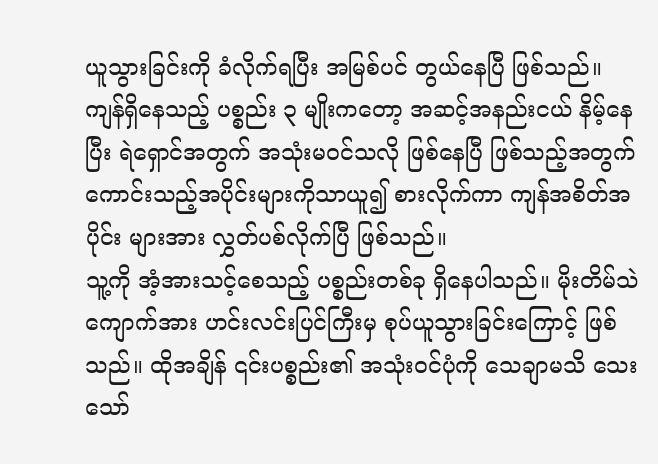ယူသွားခြင်းကို ခံလိုက်ရပြီး အမြစ်ပင် တွယ်နေပြီ ဖြစ်သည်။
ကျန်ရှိနေသည့် ပစ္စည်း ၃ မျိုးကတော့ အဆင့်အနည်းငယ် နိမ့်နေပြီး ရဲရှောင်အတွက် အသုံးမ၀င်သလို ဖြစ်နေပြီ ဖြစ်သည့်အတွက် ကောင်းသည့်အပိုင်းများကိုသာယူ၍ စားလိုက်ကာ ကျန်အစိတ်အပိုင်း များအား လွှတ်ပစ်လိုက်ပြီ ဖြစ်သည်။
သူ့ကို အံ့အားသင့်စေသည့် ပစ္စည်းတစ်ခု ရှိနေပါသည်။ မိုးတိမ်သဲကျောက်အား ဟင်းလင်းပြင်ကြီးမှ စုပ်ယူသွားခြင်းကြောင့် ဖြစ်သည်။ ထိုအချိန် ၎င်းပစ္စည်း၏ အသုံးဝင်ပုံကို သေချာမသိ သေးသော်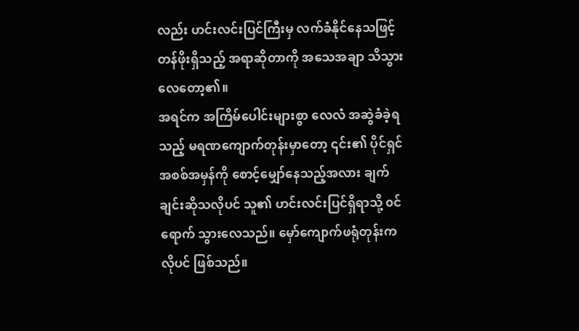လည်း ဟင်းလင်းပြင်ကြီးမှ လက်ခံနိုင်နေသဖြင့် တန်ဖိုးရှိသည့် အရာဆိုတာကို အသေအချာ သိသွားလေတော့၏။
အရင်က အကြိမ်ပေါင်းများစွာ လေလံ အဆွဲခံခဲ့ရသည့် မရဏကျောက်တုန်းမှာတော့ ၎င်း၏ ပိုင်ရှင် အစစ်အမှန်ကို စောင့်မျှော်နေသည့်အလား ချက်ချင်းဆိုသလိုပင် သူ၏ ဟင်းလင်းပြင်ရှိရာသို့ ၀င်ရောက် သွားလေသည်။ မှော်ကျောက်ဖရုံတုန်းကလိုပင် ဖြစ်သည်။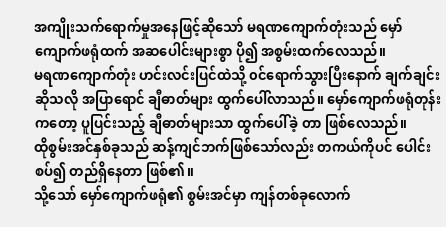အကျိုးသက်ရောက်မှုအနေဖြင့်ဆိုသော် မရဏကျောက်တုံးသည် မှော်ကျောက်ဖရုံထက် အဆပေါင်းများစွာ ပို၍ အစွမ်းထက်လေသည်။
မရဏကျောက်တုံး ဟင်းလင်းပြင်ထဲသို့ ၀င်ရောက်သွားပြီးနောက် ချက်ချင်းဆိုသလို အပြာရောင် ချီဓာတ်များ ထွက်ပေါ်လာသည်။ မှော်ကျောက်ဖရုံတုန်းကတော့ ပူပြင်းသည့် ချီဓာတ်များသာ ထွက်ပေါ်ခဲ့ တာ ဖြစ်လေသည်။
ထိုစွမ်းအင်နှစ်ခုသည် ဆန့်ကျင်ဘက်ဖြစ်သော်လည်း တကယ်ကိုပင် ပေါင်းစပ်၍ တည်ရှိနေတာ ဖြစ်၏။
သို့သော် မှော်ကျောက်ဖရုံ၏ စွမ်းအင်မှာ ကျန်တစ်ခုလောက်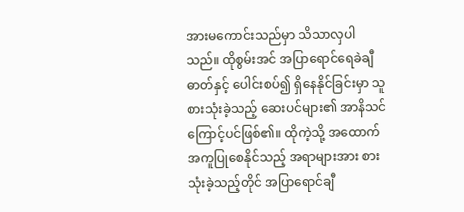အားမကောင်းသည်မှာ သိသာလှပါ သည်။ ထိုစွမ်းအင် အပြာရောင်ရေခဲချီဓာတ်နှင့် ပေါင်းစပ်၍ ရှိနေနိုင်ခြင်းမှာ သူစားသုံးခဲ့သည့် ဆေးပင်များ၏ အာနိသင်ကြောင့်ပင်ဖြစ်၏။ ထိုကဲ့သို့ အထောက်အကူပြုစေနိုင်သည့် အရာများအား စားသုံးခဲ့သည့်တိုင် အပြာရောင်ချီ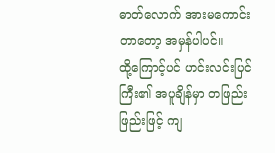ဓာတ်လောက် အားမကောင်းတာတော့ အမှန်ပါပင်။
ထို့ကြောင့်ပင် ဟင်းလင်းပြင်ကြီး၏ အပူချိန်မှာ တဖြည်းဖြည်းဖြင့် ကျ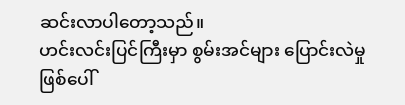ဆင်းလာပါတော့သည်။
ဟင်းလင်းပြင်ကြီးမှာ စွမ်းအင်များ ပြောင်းလဲမှု ဖြစ်ပေါ်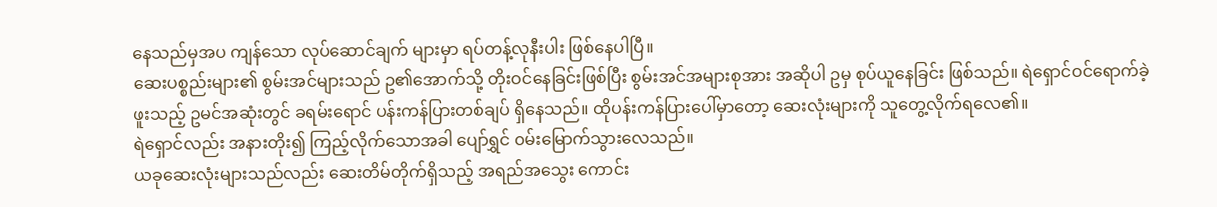နေသည်မှအပ ကျန်သော လုပ်ဆောင်ချက် များမှာ ရပ်တန့်လုနီးပါး ဖြစ်နေပါပြီ။
ဆေးပစ္စည်းများ၏ စွမ်းအင်များသည် ဥ၏အောက်သို့ တိုးဝင်နေခြင်းဖြစ်ပြီး စွမ်းအင်အများစုအား အဆိုပါ ဥမှ စုပ်ယူနေခြင်း ဖြစ်သည်။ ရဲရှောင်ဝင်ရောက်ခဲ့ဖူးသည့် ဥမင်အဆုံးတွင် ခရမ်းရောင် ပန်းကန်ပြားတစ်ချပ် ရှိနေသည်။ ထိုပန်းကန်ပြားပေါ်မှာတော့ ဆေးလုံးများကို သူတွေ့လိုက်ရလေ၏။
ရဲရှောင်လည်း အနားတိုး၍ ကြည့်လိုက်သောအခါ ပျော်ရွှင် ၀မ်းမြောက်သွားလေသည်။
ယခုဆေးလုံးများသည်လည်း ဆေးတိမ်တိုက်ရှိသည့် အရည်အသွေး ကောင်း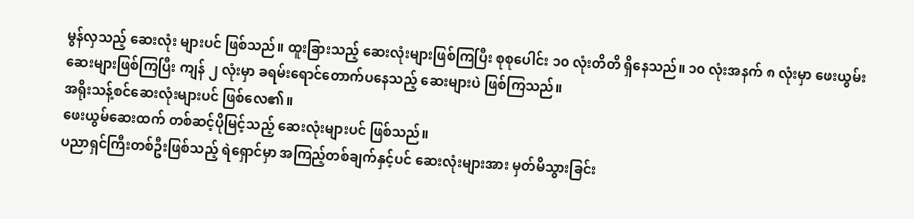မွန်လှသည့် ဆေးလုံး များပင် ဖြစ်သည်။ ထူးခြားသည့် ဆေးလုံးများဖြစ်ကြပြီး စုစုပေါင်း ၁၀ လုံးတိတိ ရှိနေသည်။ ၁၀ လုံးအနက် ၈ လုံးမှာ ဖေးယွမ်းဆေးများဖြစ်ကြပြီး ကျန် ၂ လုံးမှာ ခရမ်းရောင်တောက်ပနေသည့် ဆေးများပဲ ဖြစ်ကြသည်။
အရိုးသန့်စင်ဆေးလုံးများပင် ဖြစ်လေ၏။
ဖေးယွမ်ဆေးထက် တစ်ဆင့်ပိုမြင့်သည့် ဆေးလုံးများပင် ဖြစ်သည်။
ပညာရှင်ကြီးတစ်ဦးဖြစ်သည့် ရဲရှောင်မှာ အကြည့်တစ်ချက်နှင့်ပင် ဆေးလုံးများအား မှတ်မိသွားခြင်း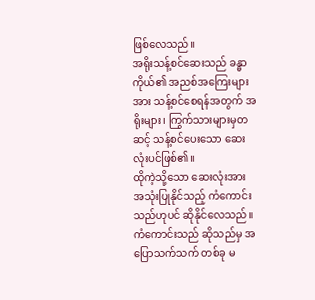ဖြစ်လေသည်။
အရိုးသန့်စင်ဆေးသည် ခန္ဓာကိုယ်၏ အညစ်အကြေးများအား သန့်စင်စေရန်အတွက် အရိုးများ၊ ကြွက်သားများမှတဆင့် သန့်စင်ပေးသော ဆေးလုံးပင်ဖြစ်၏။
ထိုကဲ့သို့သော ဆေးလုံးအား အသုံးပြုနိုင်သည့် ကံကောင်းသည်ဟုပင် ဆိုနိုင်လေသည်။
ကံကောင်းသည် ဆိုသည်မှ အပြောသက်သက် တစ်ခု မ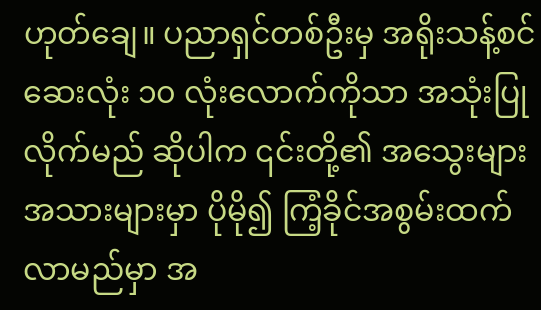ဟုတ်ချေ။ ပညာရှင်တစ်ဦးမှ အရိုးသန့်စင်ဆေးလုံး ၁၀ လုံးလောက်ကိုသာ အသုံးပြုလိုက်မည် ဆိုပါက ၎င်းတို့၏ အသွေးများ အသားများမှာ ပိုမို၍ ကြံ့ခိုင်အစွမ်းထက်လာမည်မှာ အ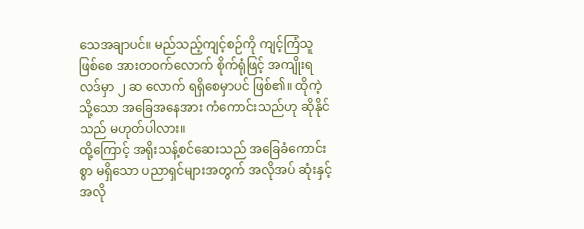သေအချာပင်။ မည်သည့်ကျင့်စဉ်ကို ကျင့်ကြံသူ ဖြစ်စေ အားတ၀က်လောက် စိုက်ရုံဖြင့် အကျိုးရလဒ်မှာ ၂ ဆ လောက် ရရှိစေမှာပင် ဖြစ်၏။ ထိုကဲ့သို့သော အခြေအနေအား ကံကောင်းသည်ဟု ဆိုနိုင်သည် မဟုတ်ပါလား။
ထို့ကြောင့် အရိုးသန့်စင်ဆေးသည် အခြေခံကောင်းစွာ မရှိသော ပညာရှင်များအတွက် အလိုအပ် ဆုံးနှင့် အလို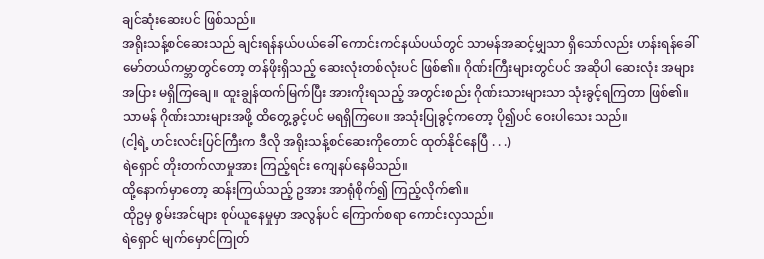ချင်ဆုံးဆေးပင် ဖြစ်သည်။
အရိုးသန့်စင်ဆေးသည် ချင်းရန်နယ်ပယ်ခေါ် ကောင်းကင်နယ်ပယ်တွင် သာမန်အဆင့်မျှသာ ရှိသော်လည်း ဟန်းရန်ခေါ် မော်တယ်ကမ္ဘာတွင်တော့ တန်ဖိုးရှိသည့် ဆေးလုံးတစ်လုံးပင် ဖြစ်၏။ ဂိုဏ်းကြီးများတွင်ပင် အဆိုပါ ဆေးလုံး အများအပြား မရှိကြချေ။ ထူးချွန်ထက်မြက်ပြီး အားကိုးရသည့် အတွင်းစည်း ဂိုဏ်းသားများသာ သုံးခွင့်ရကြတာ ဖြစ်၏။
သာမန် ဂိုဏ်းသားများအဖို့ ထိတွေ့ခွင့်ပင် မရရှိကြပေ။ အသုံးပြုခွင့်ကတော့ ပို၍ပင် ဝေးပါသေး သည်။
(ငါ့ရဲ့ ဟင်းလင်းပြင်ကြီးက ဒီလို အရိုးသန့်စင်ဆေးကိုတောင် ထုတ်နိုင်နေပြီ . . .)
ရဲရှောင် တိုးတက်လာမှုအား ကြည့်ရင်း ကျေနပ်နေမိသည်။
ထို့နောက်မှာတော့ ဆန်းကြယ်သည့် ဥအား အာရုံစိုက်၍ ကြည့်လိုက်၏။
ထိုဥမှ စွမ်းအင်များ စုပ်ယူနေမှုမှာ အလွန်ပင် ကြောက်စရာ ကောင်းလှသည်။
ရဲရှောင် မျက်မှောင်ကြုတ်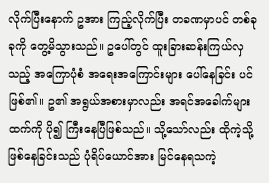လိုက်ပြီးနောက် ဥအား ကြည့်လိုက်ပြီး တခဏမှာပင် တစ်ခုခုကို တွေ့မိသွားသည်။ ဥပေါ်တွင် ထူးခြားဆန်းကြယ်လှသည့် အကြောပုံစံ အရေးအကြောင်းများ ပေါ်နေခြင်း ပင် ဖြစ်၏။ ဥ၏ အရွယ်အစားမှာလည်း အရင်အခေါက်များထက်ကို ပို၍ ကြီးနေပြီဖြစ်သည်။ သို့သော်လည်း ထိုကဲ့သို့ ဖြစ်နေခြင်းသည် ပုံရိပ်ယောင်အား မြင်နေရသကဲ့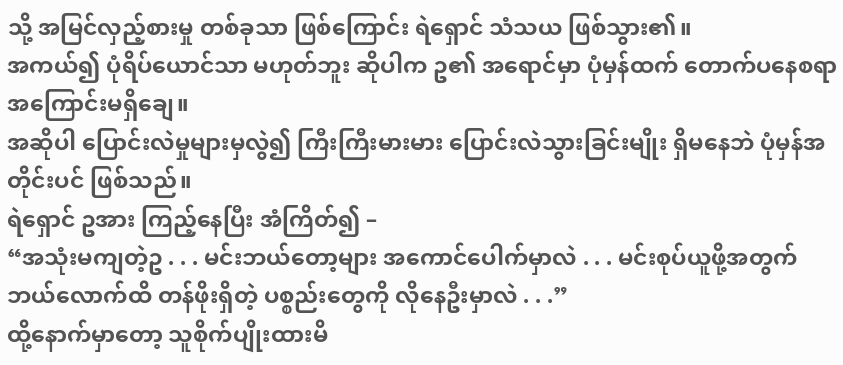သို့ အမြင်လှည့်စားမှု တစ်ခုသာ ဖြစ်ကြောင်း ရဲရှောင် သံသယ ဖြစ်သွား၏။
အကယ်၍ ပုံရိပ်ယောင်သာ မဟုတ်ဘူး ဆိုပါက ဥ၏ အရောင်မှာ ပုံမှန်ထက် တောက်ပနေစရာ အကြောင်းမရှိချေ။
အဆိုပါ ပြောင်းလဲမှုများမှလွဲ၍ ကြီးကြီးမားမား ပြောင်းလဲသွားခြင်းမျိုး ရှိမနေဘဲ ပုံမှန်အတိုင်းပင် ဖြစ်သည်။
ရဲရှောင် ဥအား ကြည့်နေပြီး အံကြိတ်၍ –
“အသုံးမကျတဲ့ဥ . . . မင်းဘယ်တော့များ အကောင်ပေါက်မှာလဲ . . . မင်းစုပ်ယူဖို့အတွက် ဘယ်လောက်ထိ တန်ဖိုးရှိတဲ့ ပစ္စည်းတွေကို လိုနေဦးမှာလဲ . . .”
ထို့နောက်မှာတော့ သူစိုက်ပျိုးထားမိ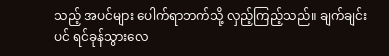သည့် အပင်များ ပေါက်ရာဘက်သို့ လှည့်ကြည့်သည်။ ချက်ချင်းပင် ရင်ခုန်သွားလေ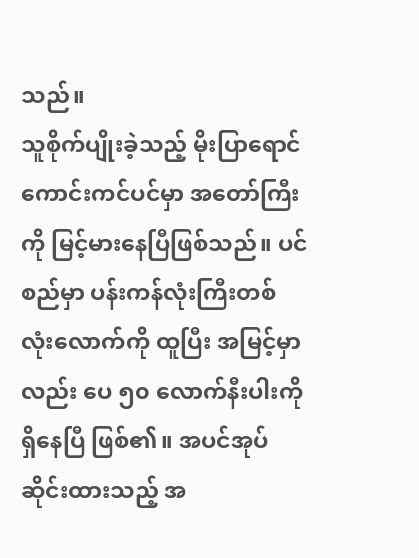သည်။
သူစိုက်ပျိုးခဲ့သည့် မိုးပြာရောင်ကောင်းကင်ပင်မှာ အတော်ကြီးကို မြင့်မားနေပြီဖြစ်သည်။ ပင်စည်မှာ ပန်းကန်လုံးကြီးတစ်လုံးလောက်ကို ထူပြီး အမြင့်မှာလည်း ပေ ၅၀ လောက်နီးပါးကို ရှိနေပြီ ဖြစ်၏။ အပင်အုပ်ဆိုင်းထားသည့် အ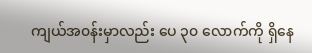ကျယ်အ၀န်းမှာလည်း ပေ ၃၀ လောက်ကို ရှိနေ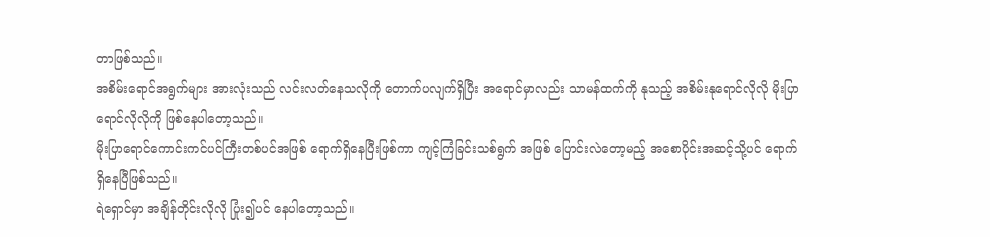တာဖြစ်သည်။
အစိမ်းရောင်အရွက်များ အားလုံးသည် လင်းလတ်နေသလိုကို တောက်ပလျက်ရှိပြီး အရောင်မှာလည်း သာမန်ထက်ကို နုသည့် အစိမ်းနုရောင်လိုလို မိုးပြာရောင်လိုလိုကို ဖြစ်နေပါတော့သည်။
မိုးပြာရောင်ကောင်းကင်ပင်ကြီးတစ်ပင်အဖြစ် ရောက်ရှိနေပြီးဖြစ်ကာ ကျင့်ကြံခြင်းသစ်ရွက် အဖြစ် ပြောင်းလဲတော့မည့် အစောပိုင်းအဆင့်သို့ပင် ရောက်ရှိနေပြီဖြစ်သည်။
ရဲရှောင်မှာ အချိန်တိုင်းလိုလို ပြုံး၍ပင် နေပါတော့သည်။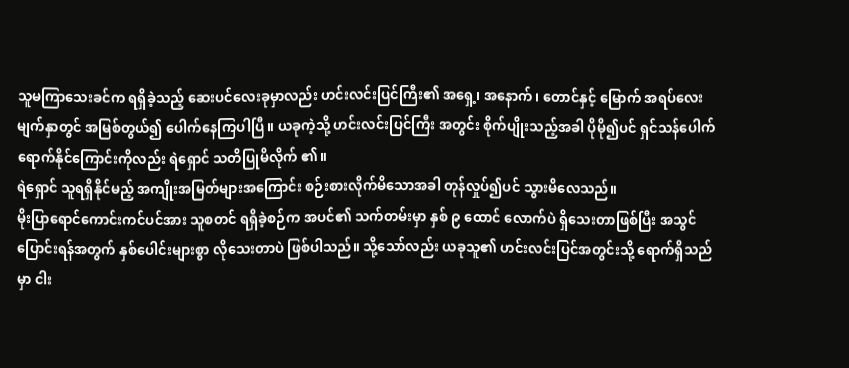သူမကြာသေးခင်က ရရှိခဲ့သည့် ဆေးပင်လေးခုမှာလည်း ဟင်းလင်းပြင်ကြီး၏ အရှေ့၊ အနောက်၊ တောင်နှင့် မြောက် အရပ်လေးမျက်နှာတွင် အမြစ်တွယ်၍ ပေါက်နေကြပါပြီ။ ယခုကဲ့သို့ ဟင်းလင်းပြင်ကြီး အတွင်း စိုက်ပျိုးသည့်အခါ ပိုမို၍ပင် ရှင်သန်ပေါက်ရောက်နိုင်ကြောင်းကိုလည်း ရဲရှောင် သတိပြုမိလိုက် ၏။
ရဲရှောင် သူရရှိနိုင်မည့် အကျိုးအမြတ်များအကြောင်း စဉ်းစားလိုက်မိသောအခါ တုန်လှုပ်၍ပင် သွားမိလေသည်။
မိုးပြာရောင်ကောင်းကင်ပင်အား သူစတင် ရရှိခဲ့စဉ်က အပင်၏ သက်တမ်းမှာ နှစ် ၉ ထောင် လောက်ပဲ ရှိသေးတာဖြစ်ပြီး အသွင်ပြောင်းရန်အတွက် နှစ်ပေါင်းများစွာ လိုသေးတာပဲ ဖြစ်ပါသည်။ သို့သော်လည်း ယခုသူ၏ ဟင်းလင်းပြင်အတွင်းသို့ ရောက်ရှိသည်မှာ ငါး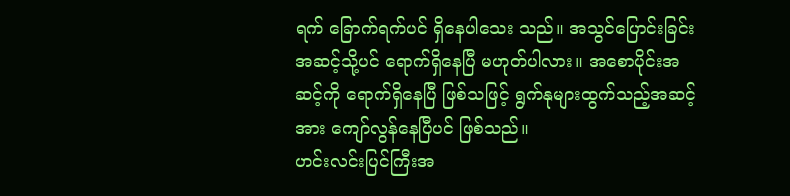ရက် ခြောက်ရက်ပင် ရှိနေပါသေး သည်။ အသွင်ပြောင်းခြင်းအဆင့်သို့ပင် ရောက်ရှိနေပြီ မဟုတ်ပါလား။ အစောပိုင်းအဆင့်ကို ရောက်ရှိနေပြီ ဖြစ်သဖြင့် ရွက်နုများထွက်သည့်အဆင့်အား ကျော်လွန်နေပြီပင် ဖြစ်သည်။
ဟင်းလင်းပြင်ကြီးအ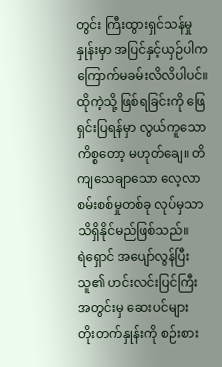တွင်း ကြီးထွားရှင်သန်မှုနှုန်းမှာ အပြင်နှင့်ယှဉ်ပါက ကြောက်မခမ်းလိလိပါပင်။
ထိုကဲ့သို့ ဖြစ်ရခြင်းကို ဖြေရှင်းပြရန်မှာ လွယ်ကူသော ကိစ္စတော့ မဟုတ်ချေ။ တိကျသေချာသော လေ့လာစမ်းစစ်မှုတစ်ခု လုပ်မှသာ သိရှိနိုင်မည်ဖြစ်သည်။
ရဲရှောင် အပျော်လွန်ပြီး သူ၏ ဟင်းလင်းပြင်ကြီးအတွင်းမှ ဆေးပင်များ တိုးတက်နှုန်းကို စဉ်းစား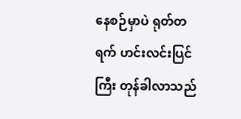နေစဉ်မှာပဲ ရုတ်တရက် ဟင်းလင်းပြင်ကြီး တုန်ခါလာသည်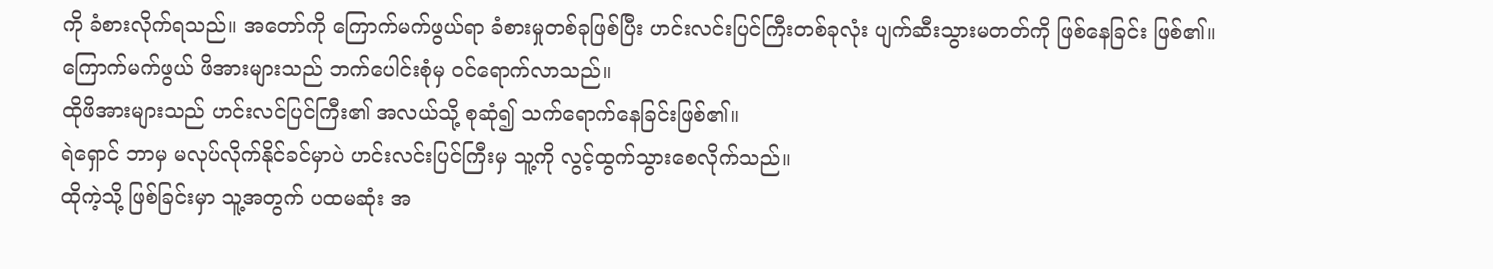ကို ခံစားလိုက်ရသည်။ အတော်ကို ကြောက်မက်ဖွယ်ရာ ခံစားမှုတစ်ခုဖြစ်ပြီး ဟင်းလင်းပြင်ကြီးတစ်ခုလုံး ပျက်ဆီးသွားမတတ်ကို ဖြစ်နေခြင်း ဖြစ်၏။
ကြောက်မက်ဖွယ် ဖိအားများသည် ဘက်ပေါင်းစုံမှ ၀င်ရောက်လာသည်။
ထိုဖိအားများသည် ဟင်းလင်ပြင်ကြီး၏ အလယ်သို့ စုဆုံ၍ သက်ရောက်နေခြင်းဖြစ်၏။
ရဲရှောင် ဘာမှ မလုပ်လိုက်နိုင်ခင်မှာပဲ ဟင်းလင်းပြင်ကြီးမှ သူ့ကို လွင့်ထွက်သွားစေလိုက်သည်။
ထိုကဲ့သို့ ဖြစ်ခြင်းမှာ သူ့အတွက် ပထမဆုံး အ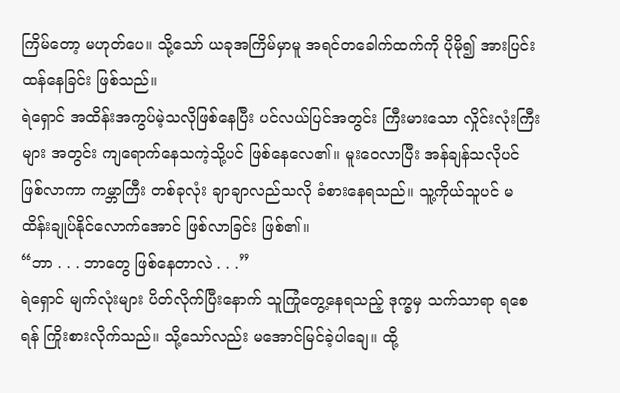ကြိမ်တော့ မဟုတ်ပေ။ သို့သော် ယခုအကြိမ်မှာမူ အရင်တခေါက်ထက်ကို ပိုမို၍ အားပြင်းထန်နေခြင်း ဖြစ်သည်။
ရဲရှောင် အထိန်းအကွပ်မဲ့သလိုဖြစ်နေပြီး ပင်လယ်ပြင်အတွင်း ကြီးမားသော လှိုင်းလုံးကြီးများ အတွင်း ကျရောက်နေသကဲ့သို့ပင် ဖြစ်နေလေ၏။ မူးဝေလာပြီး အန်ချန်သလိုပင် ဖြစ်လာကာ ကမ္ဘာကြီး တစ်ခုလုံး ချာချာလည်သလို ခံစားနေရသည်။ သူ့ကိုယ်သူပင် မထိန်းချုပ်နိုင်လောက်အောင် ဖြစ်လာခြင်း ဖြစ်၏။
“ဘာ . . . ဘာတွေ ဖြစ်နေတာလဲ . . .”
ရဲရှောင် မျက်လုံးများ ပိတ်လိုက်ပြီးနောက် သူကြုံတွေ့နေရသည့် ဒုက္ခမှ သက်သာရာ ရစေရန် ကြိုးစားလိုက်သည်။ သို့သော်လည်း မအောင်မြင်ခဲ့ပါချေ။ ထို့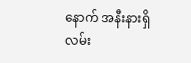နောက် အနီးနားရှိ လမ်း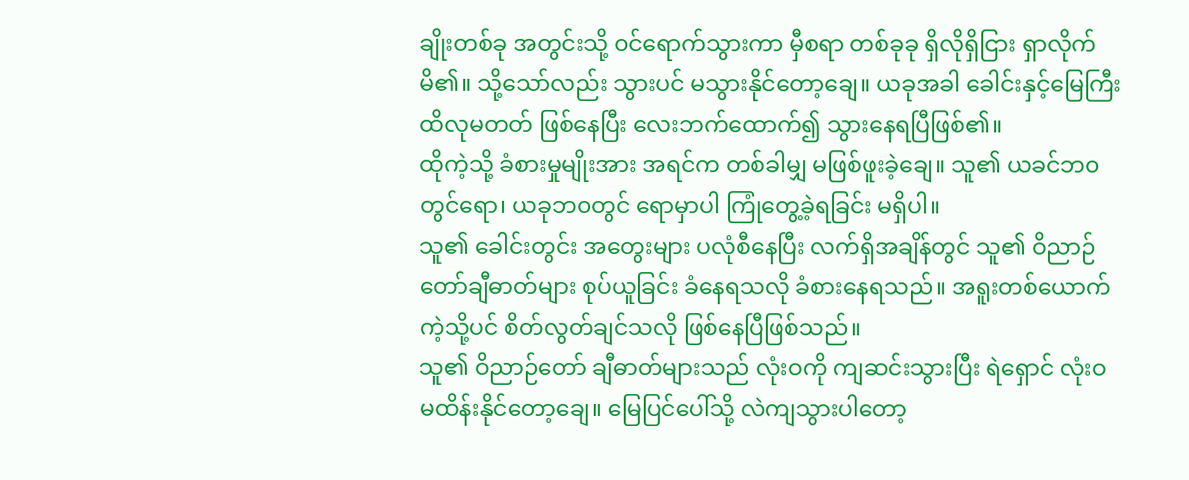ချိုးတစ်ခု အတွင်းသို့ ၀င်ရောက်သွားကာ မှီစရာ တစ်ခုခု ရှိလိုရှိငြား ရှာလိုက်မိ၏။ သို့သော်လည်း သွားပင် မသွားနိုင်တော့ချေ။ ယခုအခါ ခေါင်းနှင့်မြေကြီး ထိလုမတတ် ဖြစ်နေပြီး လေးဘက်ထောက်၍ သွားနေရပြီဖြစ်၏။
ထိုကဲ့သို့ ခံစားမှုမျိုးအား အရင်က တစ်ခါမျှ မဖြစ်ဖူးခဲ့ချေ။ သူ၏ ယခင်ဘ၀တွင်ရော၊ ယခုဘ၀တွင် ရောမှာပါ ကြုံတွေ့ခဲ့ရခြင်း မရှိပါ။
သူ၏ ခေါင်းတွင်း အတွေးများ ပလုံစီနေပြီး လက်ရှိအချိန်တွင် သူ၏ ဝိညာဉ်တော်ချီဓာတ်များ စုပ်ယူခြင်း ခံနေရသလို ခံစားနေရသည်။ အရူးတစ်ယောက်ကဲ့သို့ပင် စိတ်လွတ်ချင်သလို ဖြစ်နေပြီဖြစ်သည်။
သူ၏ ဝိညာဉ်တော် ချီဓာတ်များသည် လုံးဝကို ကျဆင်းသွားပြီး ရဲရှောင် လုံးဝ မထိန်းနိုင်တော့ချေ။ မြေပြင်ပေါ်သို့ လဲကျသွားပါတော့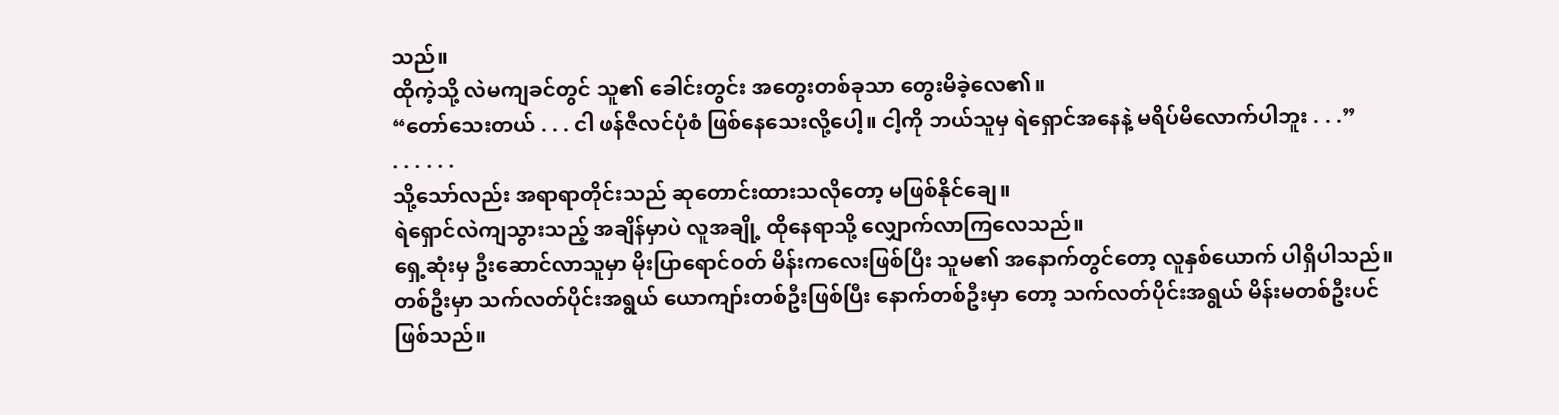သည်။
ထိုကဲ့သို့ လဲမကျခင်တွင် သူ၏ ခေါင်းတွင်း အတွေးတစ်ခုသာ တွေးမိခဲ့လေ၏။
“တော်သေးတယ် . . . ငါ ဖန်ဇီလင်ပုံစံ ဖြစ်နေသေးလို့ပေါ့။ ငါ့ကို ဘယ်သူမှ ရဲရှောင်အနေနဲ့ မရိပ်မိလောက်ပါဘူး . . .”
. . . . . .
သို့သော်လည်း အရာရာတိုင်းသည် ဆုတောင်းထားသလိုတော့ မဖြစ်နိုင်ချေ။
ရဲရှောင်လဲကျသွားသည့် အချိန်မှာပဲ လူအချို့ ထိုနေရာသို့ လျှောက်လာကြလေသည်။
ရှေ့ဆုံးမှ ဦးဆောင်လာသူမှာ မိုးပြာရောင်ဝတ် မိန်းကလေးဖြစ်ပြီး သူမ၏ အနောက်တွင်တော့ လူနှစ်ယောက် ပါရှိပါသည်။ တစ်ဦးမှာ သက်လတ်ပိုင်းအရွယ် ယောကျာ်းတစ်ဦးဖြစ်ပြီး နောက်တစ်ဦးမှာ တော့ သက်လတ်ပိုင်းအရွယ် မိန်းမတစ်ဦးပင် ဖြစ်သည်။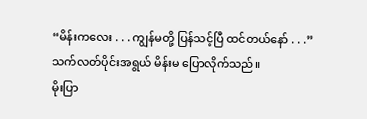“မိန်းကလေး . . . ကျွန်မတို့ ပြန်သင့်ပြီ ထင်တယ်နော် . . .”
သက်လတ်ပိုင်းအရွယ် မိန်းမ ပြောလိုက်သည်။
မိုးပြာ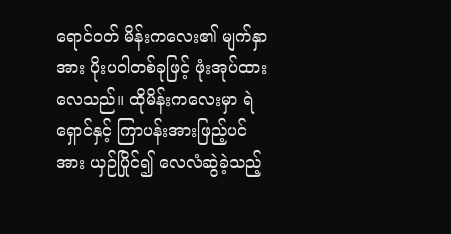ရောင်ဝတ် မိန်းကလေး၏ မျက်နှာအား ပိုးပဝါတစ်ခုဖြင့် ဖုံးအုပ်ထားလေသည်။ ထိုမိန်းကလေးမှာ ရဲရှောင်နှင့် ကြာပန်းအားဖြည့်ပင်အား ယှဉ်ပြိုင်၍ လေလံဆွဲခဲ့သည့်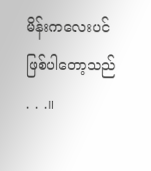မိန်းကလေးပင် ဖြစ်ပါတော့သည် . . .။